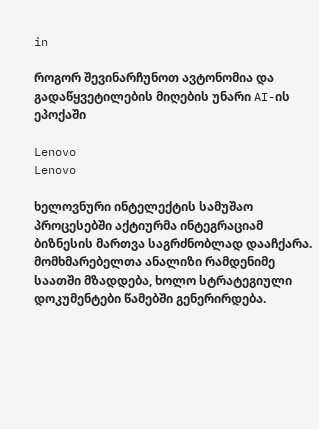in

როგორ შევინარჩუნოთ ავტონომია და გადაწყვეტილების მიღების უნარი AI-ის ეპოქაში

Lenovo
Lenovo

ხელოვნური ინტელექტის სამუშაო პროცესებში აქტიურმა ინტეგრაციამ ბიზნესის მართვა საგრძნობლად დააჩქარა. მომხმარებელთა ანალიზი რამდენიმე საათში მზადდება, ხოლო სტრატეგიული დოკუმენტები წამებში გენერირდება.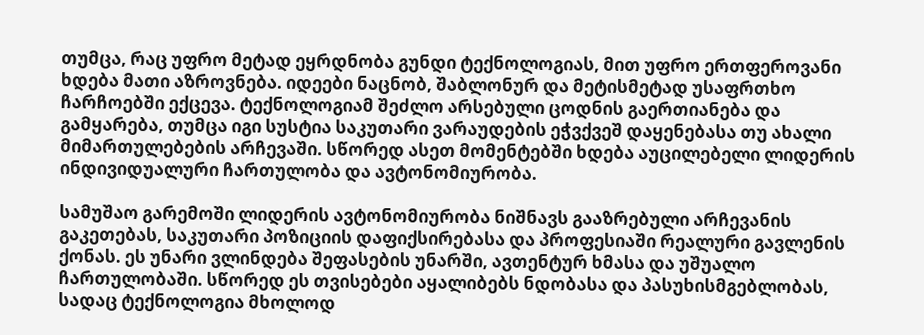თუმცა, რაც უფრო მეტად ეყრდნობა გუნდი ტექნოლოგიას, მით უფრო ერთფეროვანი ხდება მათი აზროვნება. იდეები ნაცნობ, შაბლონურ და მეტისმეტად უსაფრთხო ჩარჩოებში ექცევა. ტექნოლოგიამ შეძლო არსებული ცოდნის გაერთიანება და გამყარება, თუმცა იგი სუსტია საკუთარი ვარაუდების ეჭვქვეშ დაყენებასა თუ ახალი მიმართულებების არჩევაში. სწორედ ასეთ მომენტებში ხდება აუცილებელი ლიდერის ინდივიდუალური ჩართულობა და ავტონომიურობა.

სამუშაო გარემოში ლიდერის ავტონომიურობა ნიშნავს გააზრებული არჩევანის გაკეთებას, საკუთარი პოზიციის დაფიქსირებასა და პროფესიაში რეალური გავლენის ქონას. ეს უნარი ვლინდება შეფასების უნარში, ავთენტურ ხმასა და უშუალო ჩართულობაში. სწორედ ეს თვისებები აყალიბებს ნდობასა და პასუხისმგებლობას, სადაც ტექნოლოგია მხოლოდ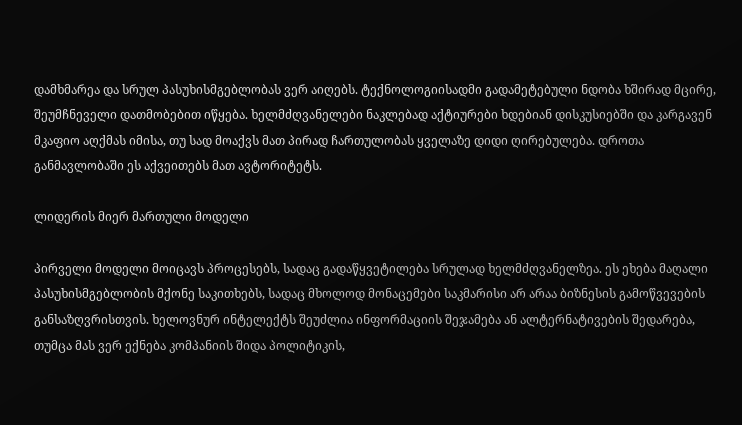დამხმარეა და სრულ პასუხისმგებლობას ვერ აიღებს. ტექნოლოგიისადმი გადამეტებული ნდობა ხშირად მცირე, შეუმჩნეველი დათმობებით იწყება. ხელმძღვანელები ნაკლებად აქტიურები ხდებიან დისკუსიებში და კარგავენ მკაფიო აღქმას იმისა, თუ სად მოაქვს მათ პირად ჩართულობას ყველაზე დიდი ღირებულება. დროთა განმავლობაში ეს აქვეითებს მათ ავტორიტეტს.

ლიდერის მიერ მართული მოდელი

პირველი მოდელი მოიცავს პროცესებს, სადაც გადაწყვეტილება სრულად ხელმძღვანელზეა. ეს ეხება მაღალი პასუხისმგებლობის მქონე საკითხებს, სადაც მხოლოდ მონაცემები საკმარისი არ არაა ბიზნესის გამოწვევების განსაზღვრისთვის. ხელოვნურ ინტელექტს შეუძლია ინფორმაციის შეჯამება ან ალტერნატივების შედარება, თუმცა მას ვერ ექნება კომპანიის შიდა პოლიტიკის,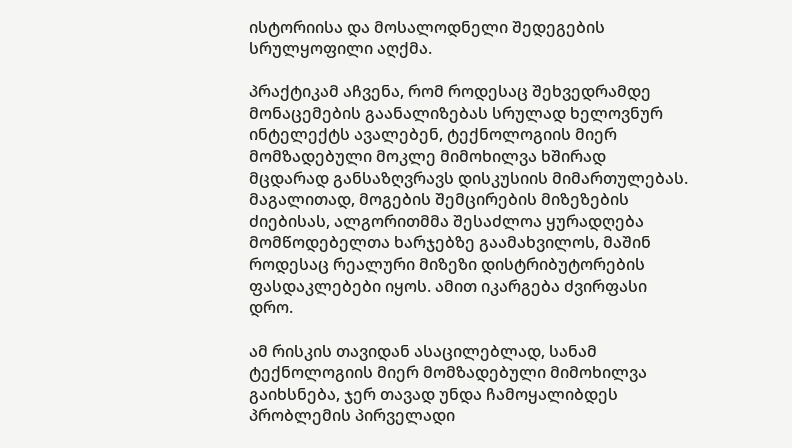ისტორიისა და მოსალოდნელი შედეგების სრულყოფილი აღქმა.

პრაქტიკამ აჩვენა, რომ როდესაც შეხვედრამდე მონაცემების გაანალიზებას სრულად ხელოვნურ ინტელექტს ავალებენ, ტექნოლოგიის მიერ მომზადებული მოკლე მიმოხილვა ხშირად მცდარად განსაზღვრავს დისკუსიის მიმართულებას. მაგალითად, მოგების შემცირების მიზეზების ძიებისას, ალგორითმმა შესაძლოა ყურადღება მომწოდებელთა ხარჯებზე გაამახვილოს, მაშინ როდესაც რეალური მიზეზი დისტრიბუტორების ფასდაკლებები იყოს. ამით იკარგება ძვირფასი დრო.

ამ რისკის თავიდან ასაცილებლად, სანამ ტექნოლოგიის მიერ მომზადებული მიმოხილვა გაიხსნება, ჯერ თავად უნდა ჩამოყალიბდეს პრობლემის პირველადი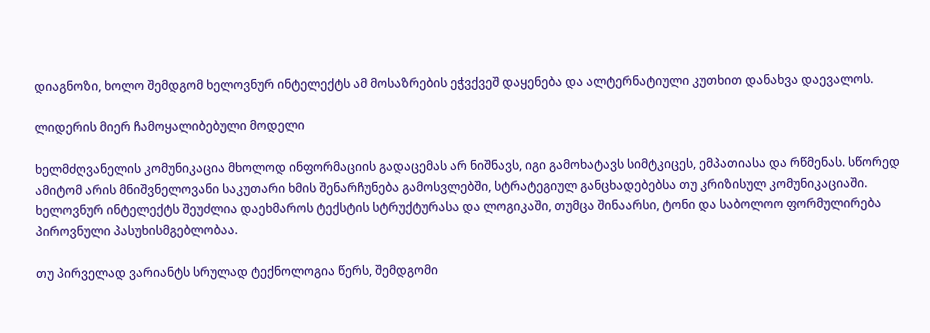დიაგნოზი, ხოლო შემდგომ ხელოვნურ ინტელექტს ამ მოსაზრების ეჭვქვეშ დაყენება და ალტერნატიული კუთხით დანახვა დაევალოს.

ლიდერის მიერ ჩამოყალიბებული მოდელი

ხელმძღვანელის კომუნიკაცია მხოლოდ ინფორმაციის გადაცემას არ ნიშნავს, იგი გამოხატავს სიმტკიცეს, ემპათიასა და რწმენას. სწორედ ამიტომ არის მნიშვნელოვანი საკუთარი ხმის შენარჩუნება გამოსვლებში, სტრატეგიულ განცხადებებსა თუ კრიზისულ კომუნიკაციაში. ხელოვნურ ინტელექტს შეუძლია დაეხმაროს ტექსტის სტრუქტურასა და ლოგიკაში, თუმცა შინაარსი, ტონი და საბოლოო ფორმულირება პიროვნული პასუხისმგებლობაა.

თუ პირველად ვარიანტს სრულად ტექნოლოგია წერს, შემდგომი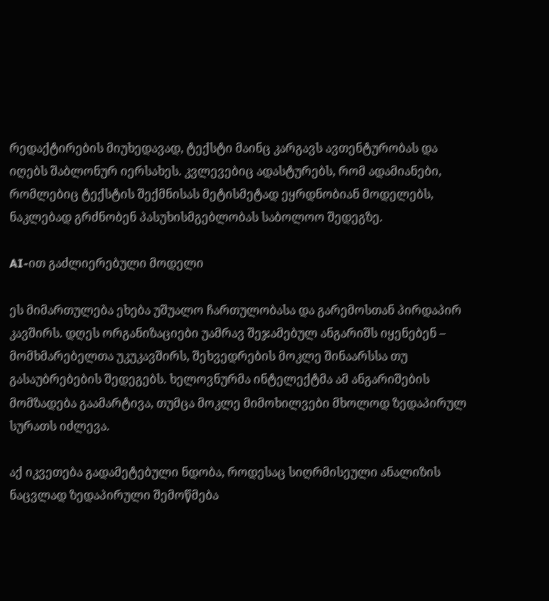რედაქტირების მიუხედავად, ტექსტი მაინც კარგავს ავთენტურობას და იღებს შაბლონურ იერსახეს. კვლევებიც ადასტურებს, რომ ადამიანები, რომლებიც ტექსტის შექმნისას მეტისმეტად ეყრდნობიან მოდელებს, ნაკლებად გრძნობენ პასუხისმგებლობას საბოლოო შედეგზე.

AI-ით გაძლიერებული მოდელი

ეს მიმართულება ეხება უშუალო ჩართულობასა და გარემოსთან პირდაპირ კავშირს. დღეს ორგანიზაციები უამრავ შეჯამებულ ანგარიშს იყენებენ – მომხმარებელთა უკუკავშირს, შეხვედრების მოკლე შინაარსსა თუ გასაუბრებების შედეგებს. ხელოვნურმა ინტელექტმა ამ ანგარიშების მომზადება გაამარტივა, თუმცა მოკლე მიმოხილვები მხოლოდ ზედაპირულ სურათს იძლევა.

აქ იკვეთება გადამეტებული ნდობა, როდესაც სიღრმისეული ანალიზის ნაცვლად ზედაპირული შემოწმება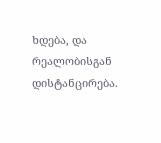ხდება, და რეალობისგან დისტანცირება.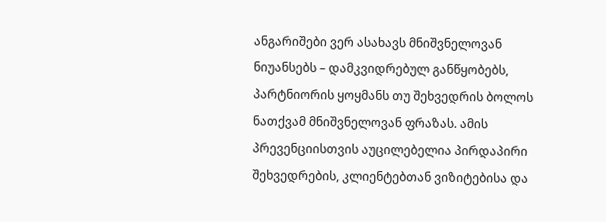ანგარიშები ვერ ასახავს მნიშვნელოვან ნიუანსებს – დამკვიდრებულ განწყობებს, პარტნიორის ყოყმანს თუ შეხვედრის ბოლოს ნათქვამ მნიშვნელოვან ფრაზას. ამის პრევენციისთვის აუცილებელია პირდაპირი შეხვედრების, კლიენტებთან ვიზიტებისა და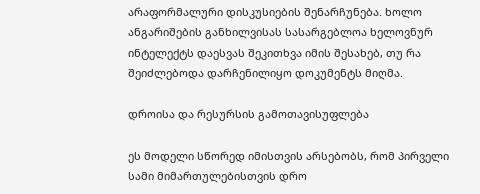არაფორმალური დისკუსიების შენარჩუნება. ხოლო ანგარიშების განხილვისას სასარგებლოა ხელოვნურ ინტელექტს დაესვას შეკითხვა იმის შესახებ, თუ რა შეიძლებოდა დარჩენილიყო დოკუმენტს მიღმა.

დროისა და რესურსის გამოთავისუფლება

ეს მოდელი სწორედ იმისთვის არსებობს, რომ პირველი სამი მიმართულებისთვის დრო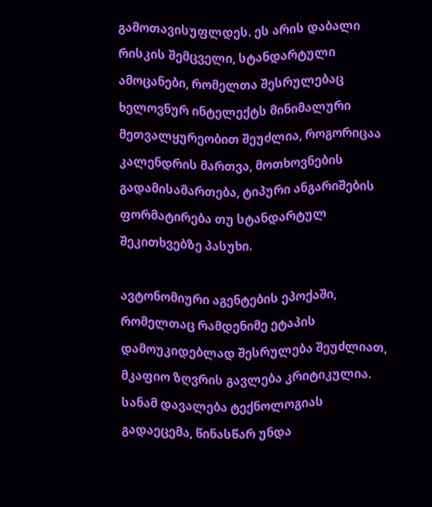გამოთავისუფლდეს. ეს არის დაბალი რისკის შემცველი, სტანდარტული ამოცანები, რომელთა შესრულებაც ხელოვნურ ინტელექტს მინიმალური მეთვალყურეობით შეუძლია, როგორიცაა კალენდრის მართვა, მოთხოვნების გადამისამართება, ტიპური ანგარიშების ფორმატირება თუ სტანდარტულ შეკითხვებზე პასუხი.

ავტონომიური აგენტების ეპოქაში, რომელთაც რამდენიმე ეტაპის დამოუკიდებლად შესრულება შეუძლიათ, მკაფიო ზღვრის გავლება კრიტიკულია. სანამ დავალება ტექნოლოგიას გადაეცემა, წინასწარ უნდა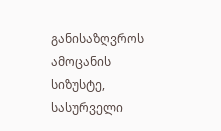განისაზღვროს ამოცანის სიზუსტე, სასურველი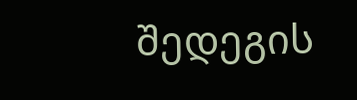შედეგის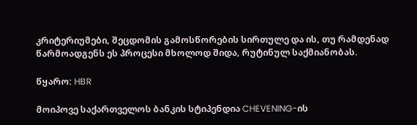კრიტერიუმები, შეცდომის გამოსწორების სირთულე და ის, თუ რამდენად წარმოადგენს ეს პროცესი მხოლოდ შიდა, რუტინულ საქმიანობას.

წყარო: HBR

მოიპოვე საქართველოს ბანკის სტიპენდია CHEVENING-ის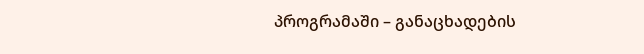პროგრამაში – განაცხადების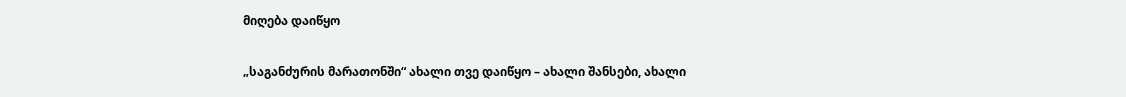მიღება დაიწყო

„საგანძურის მარათონში“ ახალი თვე დაიწყო – ახალი შანსები, ახალი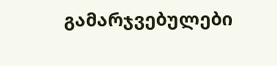გამარჯვებულები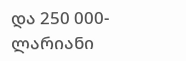და 250 000-ლარიანი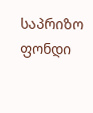საპრიზო ფონდი